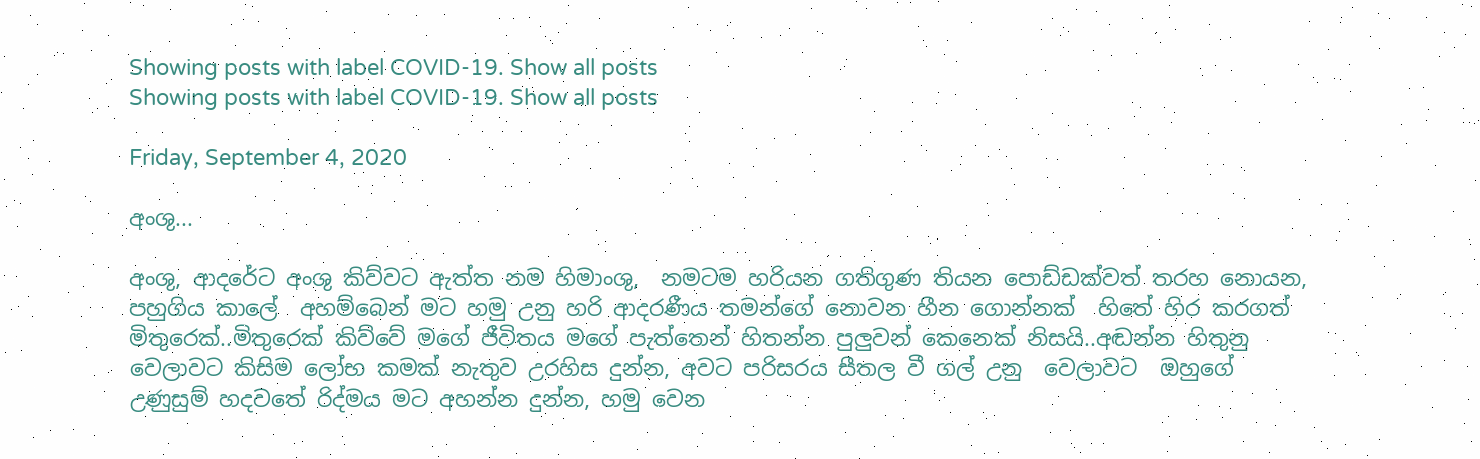Showing posts with label COVID-19. Show all posts
Showing posts with label COVID-19. Show all posts

Friday, September 4, 2020

අංශු...

අංශු, ආදරේට අංශු කිව්වට ඇත්ත නම හිමාංශු,  නමටම හරියන ගතිගුණ තියන පොඩ්ඩක්වත් තරහ නොයන, පහුගිය කාලේ  අහම්බෙන් මට හමු උනු හරි ආදරණීය තමන්ගේ නොවන හීන ගොන්නක්  හිතේ හිර කරගත්  මිතුරෙක්..මිතුරෙක් කිව්වේ මගේ ජීවිතය මගේ පැත්තෙන් හිතන්න පුලුවන් කෙනෙක් නිසයි..අඬන්න හිතුනු වෙලාවට කිසිම ලෝභ කමක් නැතුව උරහිස දුන්න, අවට පරිසරය සීතල වී ගල් උනු  වෙලාවට  ඔහුගේ  උණුසුම් හදවතේ රිද්මය මට අහන්න දුන්න, හමු වෙන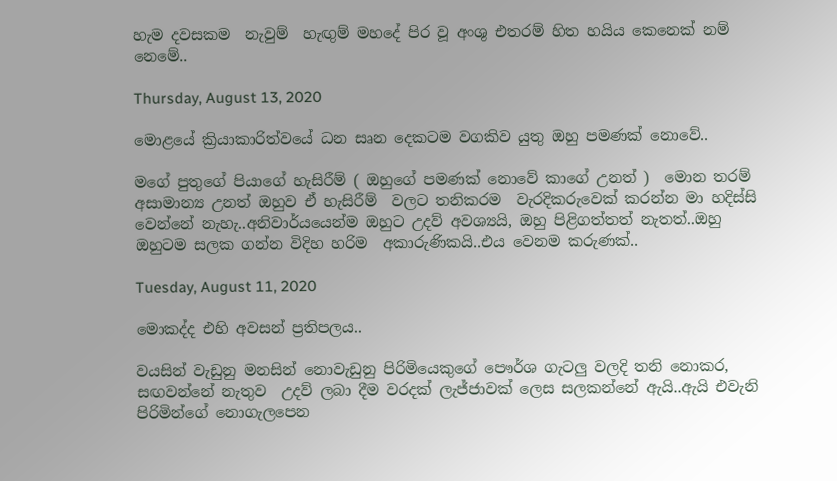හැම දවසකම  නැවුම්  හැඟුම් මහදේ පිර වූ අංශු එතරම් හිත හයිය කෙනෙක් නම් නෙමේ..

Thursday, August 13, 2020

මොළයේ ක්‍රියාකාරිත්වයේ ධන සෘන දෙකටම වගකිව යුතු ඔහු පමණක් නොවේ..

මගේ පුතුගේ පියාගේ හැසිරීම් ( ඔහුගේ පමණක් නොවේ කාගේ උනත් )  මොන තරම් අසාමාන්‍ය උනත් ඔහුව ඒ හැසිරීම්  වලට තනිකරම  වැරදිකරුවෙක් කරන්න මා හදිස්සි වෙන්නේ නැහැ..අනිවාර්යයෙන්ම ඔහුට උදව් අවශ්‍යයි, ඔහු පිළිගත්තත් නැතත්..ඔහු ඔහුටම සලක ගන්න විදිහ හරිම  අකාරුණිකයි..එය වෙනම කරුණක්..

Tuesday, August 11, 2020

මොකද්ද එහි අවසන් ප්‍රතිපලය..

වයසින් වැඩුනු මනසින් නොවැඩුනු පිරිමියෙකුගේ පෞර්ශ ගැටලු වලදි තනි නොකර, සඟවන්නේ නැතුව  උදව් ලබා දීම වරදක් ලැජ්ජාවක් ලෙස සලකන්නේ ඇයි..ඇයි එවැනි පිරිමින්ගේ නොගැලපෙන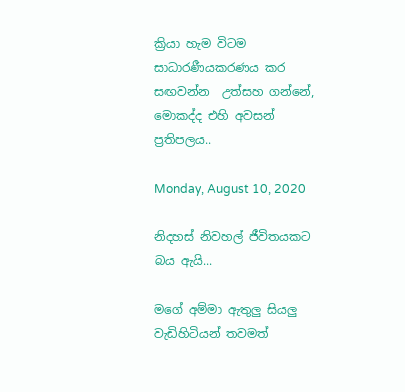ක්‍රියා හැම විටම සාධාරණීයකරණය කර සඟවන්න  උත්සහ ගන්නේ, මොකද්ද එහි අවසන් ප්‍රතිපලය..

Monday, August 10, 2020

නිදහස් නිවහල් ජීවිතයකට බය ඇයි...

මගේ අම්මා ඇතුලු සියලු වැඩිහිටියන් තවමත්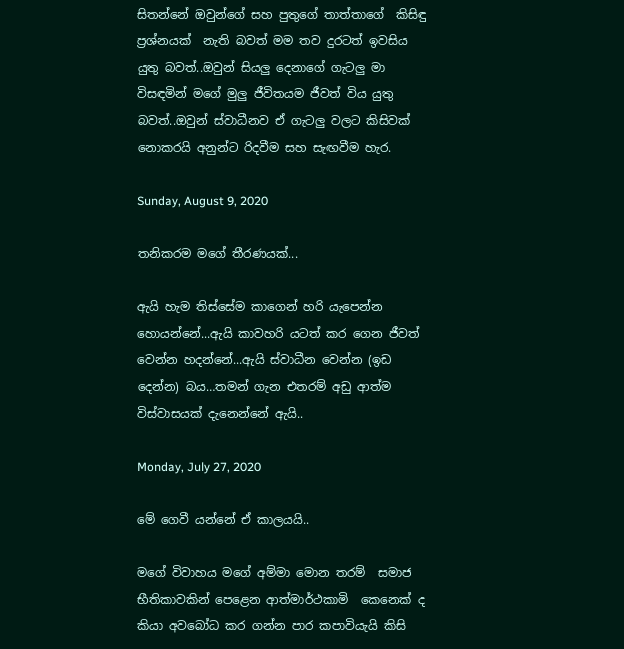සිතන්නේ ඔවුන්ගේ සහ පුතුගේ තාත්තාගේ  කිසිඳු ප්‍රශ්නයක්  නැති බවත් මම තව දුරටත් ඉවසිය යුතු බවත්..ඔවුන් සියලු දෙනාගේ ගැටලු මා  විසඳමින් මගේ මුලු ජීවිතයම ජීවත් විය යුතු  බවත්..ඔවුන් ස්වාධීනව ඒ ගැටලු වලට කිසිවක් නොකරයි අනුන්ට රිදවීම සහ සැඟවීම හැර.

Sunday, August 9, 2020

තනිකරම මගේ තීරණයක්...

ඇයි හැම තිස්සේම කාගෙන් හරි යැපෙන්න හොයන්නේ...ඇයි කාවහරි යටත් කර ගෙන ජීවත් වෙන්න හදන්නේ...ඇයි ස්වාධීන වෙන්න (ඉඩ දෙන්න) බය…තමන් ගැන එතරම් අඩු ආත්ම විස්වාසයක් දැනෙන්නේ ඇයි..

Monday, July 27, 2020

මේ ගෙවී යන්නේ ඒ කාලයයි..

මගේ විවාහය මගේ අම්මා මොන තරම්  සමාජ භීතිකාවකින් පෙළෙන ආත්මාර්ථකාමි  කෙනෙක් ද කියා අවබෝධ කර ගන්න පාර කපාවියැයි කිසි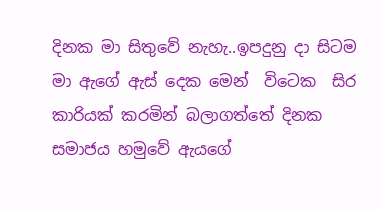දිනක මා සිතුවේ නැහැ..ඉපදුනු දා සිටම   මා ඇගේ ඇස් දෙක මෙන්  විටෙක  සිර කාරියක් කරමින් බලාගත්තේ දිනක සමාජය හමුවේ ඇයගේ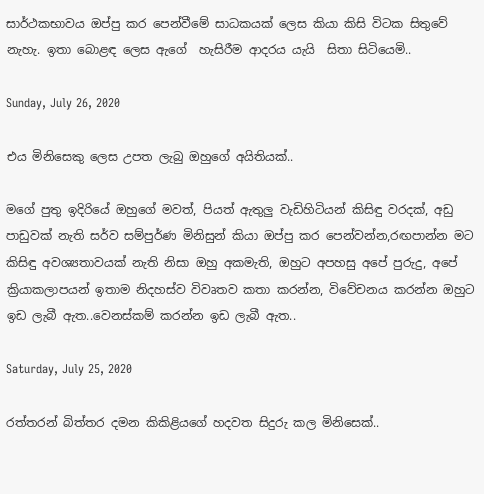සාර්ථකභාවය ඔප්පු කර පෙන්වීමේ සාධකයක් ලෙස කියා කිසි විටක සිතුවේ නැහැ. ඉතා බොළඳ ලෙස ඇගේ  හැසිරීම ආදරය යැයි  සිතා සිටියෙමි..

Sunday, July 26, 2020

එය මිනිසෙකු ලෙස උපත ලැබු ඔහුගේ අයිතියක්..

මගේ පුතු ඉදිරියේ ඔහුගේ මවත්, පියත් ඇතුලු වැඩිහිටියන් කිසිඳු වරදක්, අඩු පාඩුවක් නැති සර්ව සම්පුර්ණ මිනිසුන් කියා ඔප්පු කර පෙන්වන්න,රඟපාන්න මට කිසිඳු අවශ්‍යතාවයක් නැති නිසා ඔහු අකමැති, ඔහුට අපහසු අපේ පුරුදු, අපේ ක්‍රියාකලාපයන් ඉතාම නිදහස්ව විවෘතව කතා කරන්න, විවේචනය කරන්න ඔහුට ඉඩ ලැබී ඇත..වෙනස්කම් කරන්න ඉඩ ලැබී ඇත..

Saturday, July 25, 2020

රත්තරන් බිත්තර දමන කිකිළියගේ හදවත සිදුරු කල මිනිසෙක්..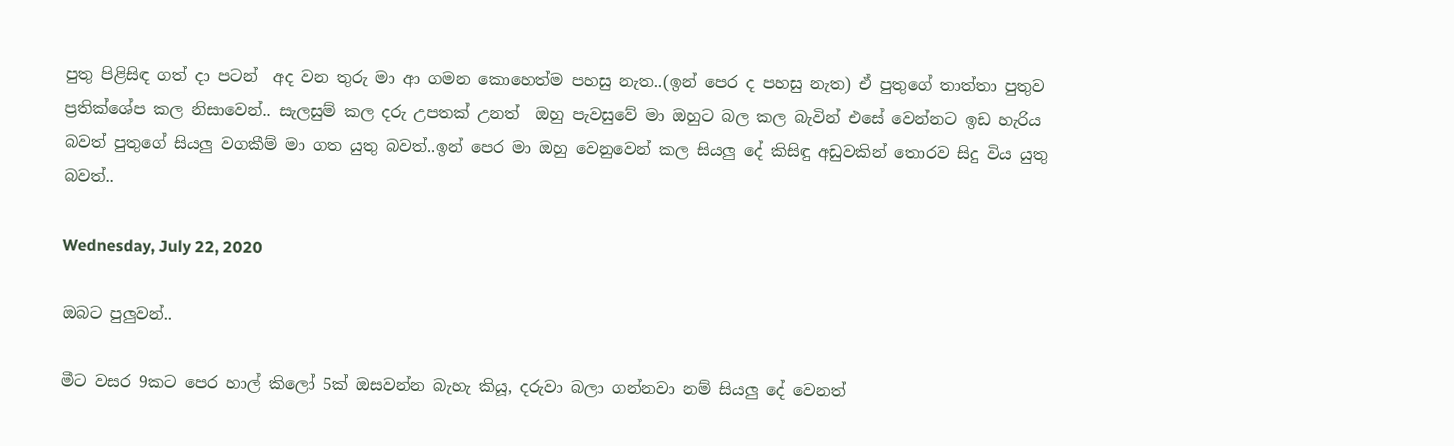පුතු පිළිසිඳ ගත් දා පටන්  අද වන තුරු මා ආ ගමන කොහෙත්ම පහසු නැත..(ඉන් පෙර ද පහසු නැත) ඒ පුතුගේ තාත්තා පුතුව ප්‍රතික්ශේප කල නිසාවෙන්.. සැලසුම් කල දරු උපතක් උනත්  ඔහු පැවසුවේ මා ඔහුට බල කල බැවින් එසේ වෙන්නට ඉඩ හැරිය බවත් පුතුගේ සියලු වගකීම් මා ගත යුතු බවත්..ඉන් පෙර මා ඔහු වෙනුවෙන් කල සියලු දේ කිසිඳු අඩුවකින් තොරව සිදු විය යුතු බවත්..

Wednesday, July 22, 2020

ඔබට පුලුවන්..

මීට වසර 9කට පෙර හාල් කිලෝ 5ක් ඔසවන්න බැහැ කියූ, දරුවා බලා ගන්නවා නම් සියලු දේ වෙනත්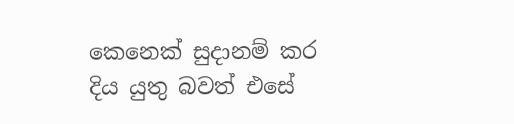කෙනෙක් සුදානම් කර දිය යුතු බවත් එසේ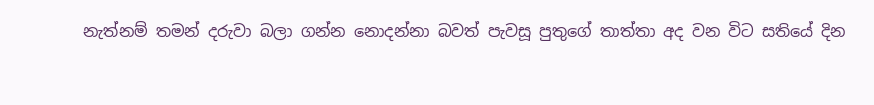නැත්නම් තමන් දරුවා බලා ගන්න නොදන්නා බවත් පැවසූ පුතුගේ තාත්තා අද වන විට සතියේ දින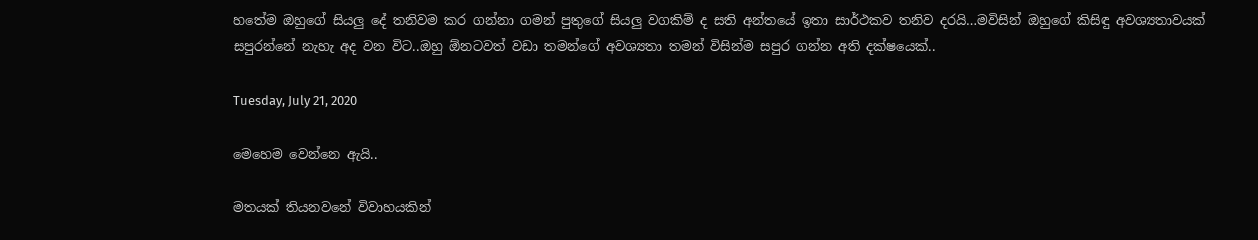හතේම ඔහුගේ සියලු දේ තනිවම කර ගන්නා ගමන් පුතුගේ සියලු වගකිම් ද සති අන්තයේ ඉතා සාර්ථකව තනිව දරයි…මවිසින් ඔහුගේ කිසිඳු අවශ්‍යතාවයක් සපුරන්නේ නැහැ අද වන විට..ඔහු ඕනටවත් වඩා තමන්ගේ අවශ්‍යතා තමන් විසින්ම සපුර ගන්න අති දක්ෂයෙක්..

Tuesday, July 21, 2020

මෙහෙම වෙන්නෙ ඇයි..

මතයක් තියනවනේ විවාහයකින්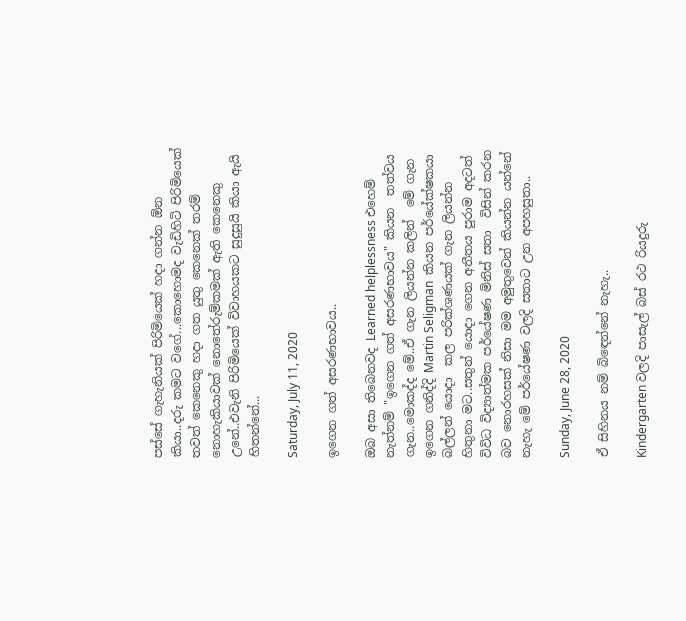පස්සේ ගැහැනියක් පිරිමියෙක් හදා ගන්න ඕන කියා..දරු කමට වගේ...කොහොමද වැඩිහිටි පිරිමියෙක් තවත් කෙනෙකු හදා ගත යුතු කෙනෙක් තරම් නොහැකියාවක් නොතේරුම්කමක් ඇති කෙනෙකු උනේ..එවැනි පිරිමියෙක් විවාහයකට සුදුසුයි කියා ඇයි හිතන්නේ...

Saturday, July 11, 2020

ඉගෙන ගත් අසරණභාවය..

ඔබ අසා තිබෙනවද Learned helplessness එහෙම් නැත්නම් "ඉගෙන ගත් අසරණභාවය" කියන  තත්වය ගැන..මොකද්ද මේ..ඒ ගැන ලියන්න කලින්  මේ ගැන ඉගෙන ගනිද්දි Martin Seligman  කියන පර්යේක්ෂකයා බල්ලන් යොදා  කල පරික්ශණයක් ගැන ලියන්න හිතුනා මට..සතුන් යොදා ගෙන අතීතය පුරාම අදටත් විවිධ විද්‍යාත්මක පර්යේෂණ මිනිස් සතා  විසින් කරන බව නොරහසක් නිසා මම අමුතුවෙන් කියන්න යන්නේ නැහැ මේ පර්යේෂණ වලදි සතාට උන අපහසුතා..

Sunday, June 28, 2020

ඒ සිහිනය නම් බිඳෙන්නේ නැහැ..

Kindergarten වලදි පාසැල් බස් රථ රියදුරු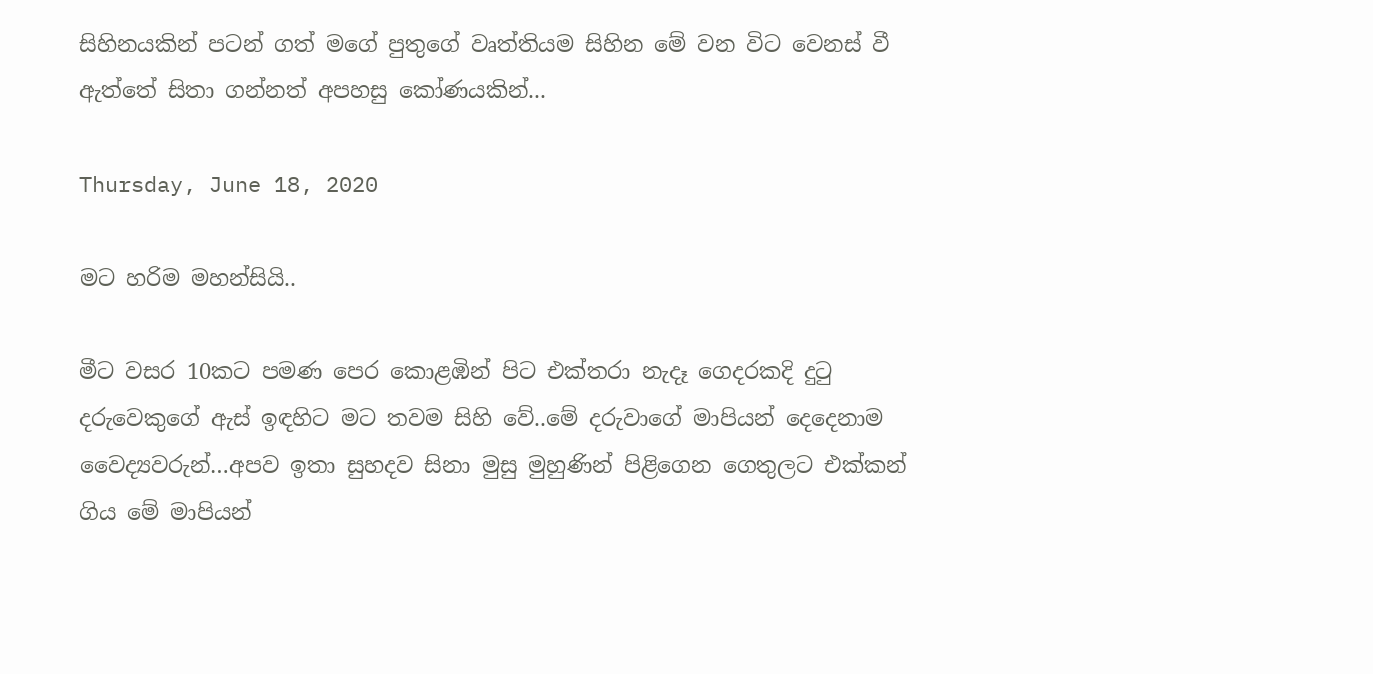සිහිනයකින් පටන් ගත් මගේ පුතුගේ වෘත්තියම සිහින මේ වන විට වෙනස් වී ඇත්තේ සිතා ගන්නත් අපහසු කෝණයකින්...

Thursday, June 18, 2020

මට හරිම මහන්සියි..

මීට වසර 10කට පමණ පෙර කොළඹින් පිට එක්තරා නැදෑ ගෙදරකදි දුටු දරුවෙකුගේ ඇස් ඉඳහිට මට තවම සිහි වේ..මේ දරුවාගේ මාපියන් දෙදෙනාම වෛද්‍යවරුන්…අපව ඉතා සුහදව සිනා මුසු මුහුණින් පිළිගෙන ගෙතුලට එක්කන් ගිය මේ මාපියන්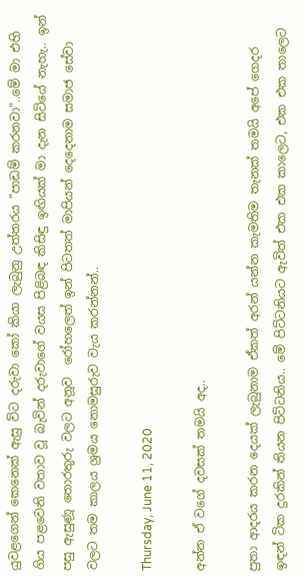යුවළගෙන් කෙනෙක් ඇසු විට දරුවා කෝ කියා ලැබුනු උත්තරය "පාඩම් කරනවා"..මේ මා එහි ගිය පළවෙනි වතාව වූ බැවින් දරුවාගේ වයස පිළිබඳ කිසිඳු ඉඟියක් මා දැන සිටියේ නැහැ.. ඉන් පසු ඇසුණූ තොරතුරු වලට අනූව  රෝහලෙත් ඉන් පිටතත් මාපියන් දෙදෙනාම සමාජ සේවා වලට තම කාලය ශ්‍රමය නොමසුරුව වැය කරන්නන්..

Thursday, June 11, 2020

අන්න ඒ වගේ දවසක් තමයි අද..

පුතා ආදරය කරන දෙයක් ලැබුනාම ඒකත් අරන් යන්න කැමතිම තැනක් තමයි අපේ ගෙදර ඉඳන් ටික දුරකින් තියන පිට්ටනිය.. මේ පිට්ටනියට ඇවිත් එක එක කාලෙට, එක එක තාලෙට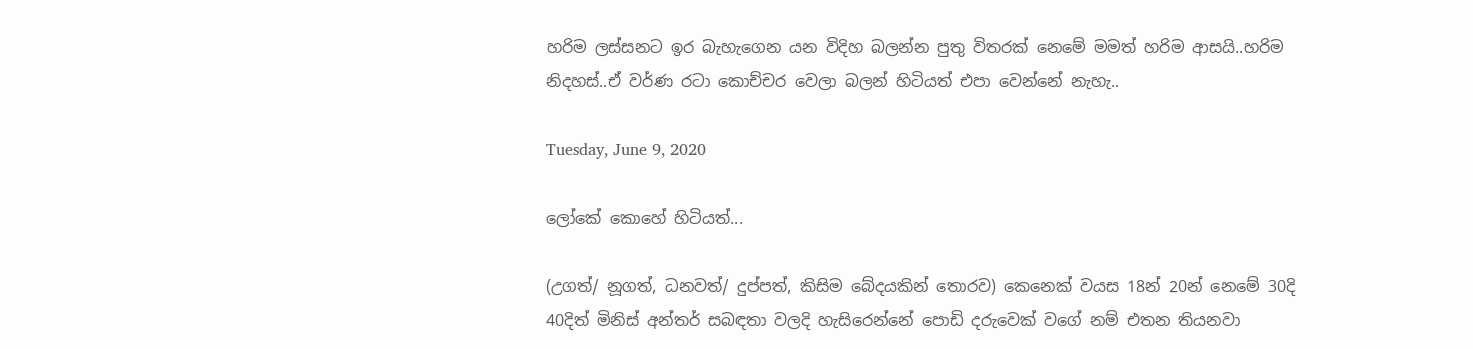හරිම ලස්සනට ඉර බැහැගෙන යන විදිහ බලන්න පුතු විතරක් නෙමේ මමත් හරිම ආසයි..හරිම නිදහස්..ඒ වර්ණ රටා කොච්චර වෙලා බලන් හිටියත් එපා වෙන්නේ නැහැ..

Tuesday, June 9, 2020

ලෝකේ කොහේ හිටියත්...

(උගත්/ නූගත්, ධනවත්/ දුප්පත්, කිසිම බේදයකින් තොරව) කෙනෙක් වයස 18න් 20න් නෙමේ 30දි 40දිත් මිනිස් අන්තර් සබඳතා වලදි හැසිරෙන්නේ පොඩි දරුවෙක් වගේ නම් එතන තියනවා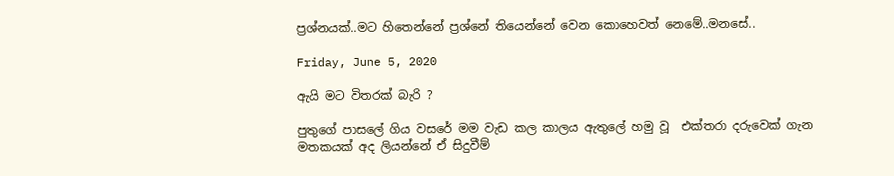ප්‍රශ්නයක්..මට හිතෙන්නේ ප්‍රශ්නේ තියෙන්නේ වෙන කොහෙවත් නෙමේ..මනසේ..

Friday, June 5, 2020

ඇයි මට විතරක් බැරි ?

පුතුගේ පාසලේ ගිය වසරේ මම වැඩ කල කාලය ඇතුලේ හමු වූ  එක්තරා දරුවෙක් ගැන මතකයක් අද ලියන්නේ ඒ සිදුවීම්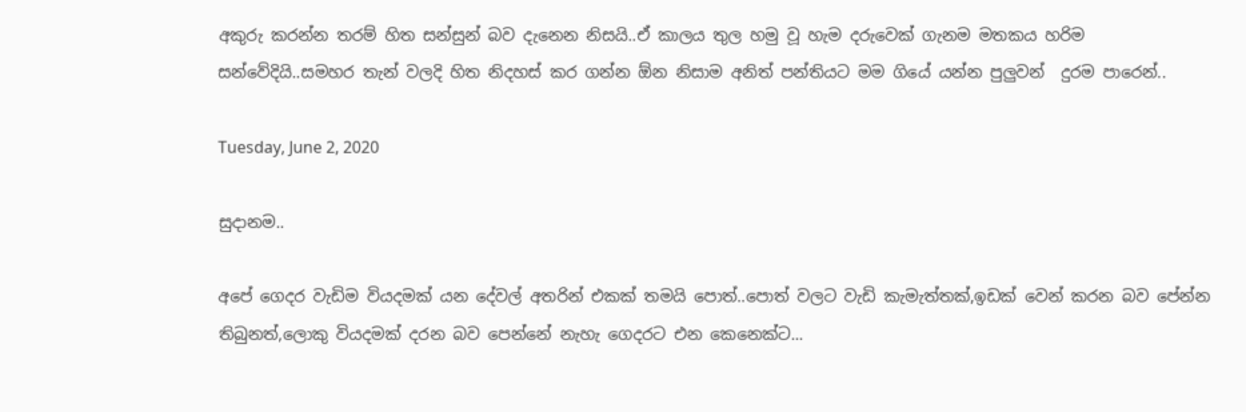අකුරු කරන්න තරම් හිත සන්සුන් බව දැනෙන නිසයි..ඒ කාලය තුල හමු වූ හැම දරුවෙක් ගැනම මතකය හරිම සන්වේදියි..සමහර තැන් වලදි හිත නිදහස් කර ගන්න ඕන නිසාම අනිත් පන්තියට මම ගියේ යන්න පුලුවන්  දුරම පාරෙන්..

Tuesday, June 2, 2020

සුදානම..

අපේ ගෙදර වැඩිම වියදමක් යන දේවල් අතරින් එකක් තමයි පොත්..පොත් වලට වැඩි කැමැත්තක්,ඉඩක් වෙන් කරන බව පේන්න තිබුනත්,ලොකු වියදමක් දරන බව පෙන්නේ නැහැ ගෙදරට එන කෙනෙක්ට...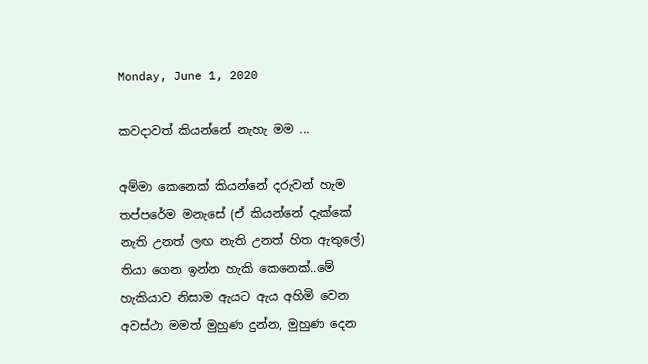Monday, June 1, 2020

කවදාවත් කියන්නේ නැහැ මම ...

අම්මා කෙනෙක් කියන්නේ දරුවන් හැම තප්පරේම මනැසේ (ඒ කියන්නේ දැක්කේ නැති උනත් ලඟ නැති උනත් හිත ඇතුලේ) තියා ගෙන ඉන්න හැකි කෙනෙක්..මේ හැකියාව නිසාම ඇයට ඇය අහිමි වෙන අවස්ථා මමත් මුහුණ දුන්න, මුහුණ දෙන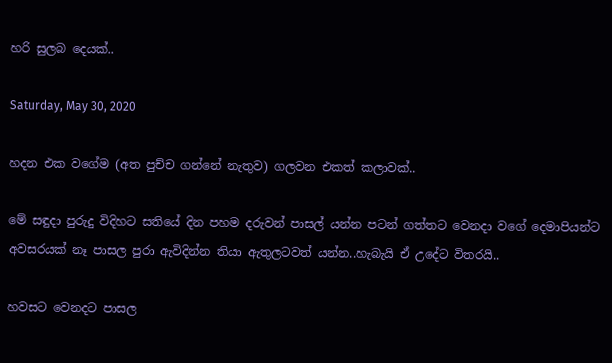හරි සුලබ දෙයක්..

Saturday, May 30, 2020

හදන එක වගේම (අත පුච්ච ගන්නේ නැතුව) ගලවන එකත් කලාවක්..

මේ සඳුදා පුරුදු විදිහට සතියේ දින පහම දරුවන් පාසල් යන්න පටන් ගත්තට වෙනදා වගේ දෙමාපියන්ට අවසරයක් නෑ පාසල පුරා ඇවිදින්න තියා ඇතුලටවත් යන්න..හැබැයි ඒ උදේට විතරයි..

හවසට වෙනදට පාසල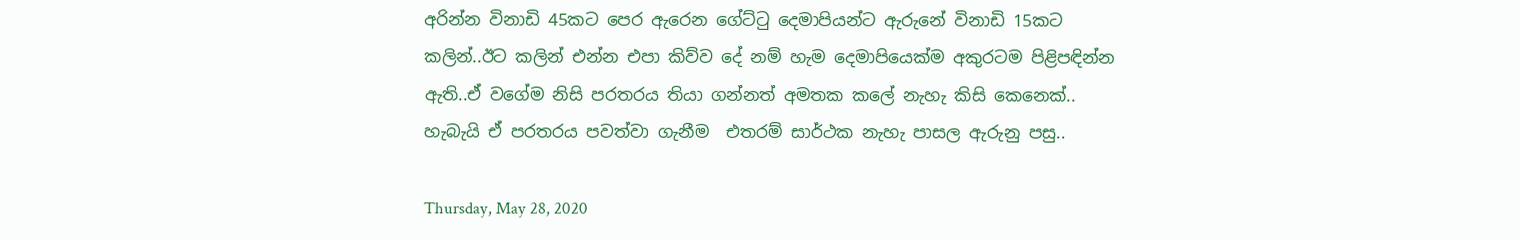අරින්න විනාඩි 45කට පෙර ඇරෙන ගේට්ටු දෙමාපියන්ට ඇරුනේ විනාඩි 15කට කලින්..ඊට කලින් එන්න එපා කිව්ව දේ නම් හැම දෙමාපියෙක්ම අකුරටම පිළිපඳින්න ඇති..ඒ වගේම නිසි පරතරය තියා ගන්නත් අමතක කලේ නැහැ කිසි කෙනෙක්.. හැබැයි ඒ පරතරය පවත්වා ගැනීම  එතරම් සාර්ථක නැහැ පාසල ඇරුනු පසු..

Thursday, May 28, 2020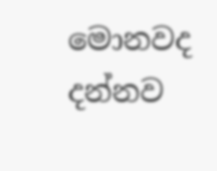මොනවද දන්නව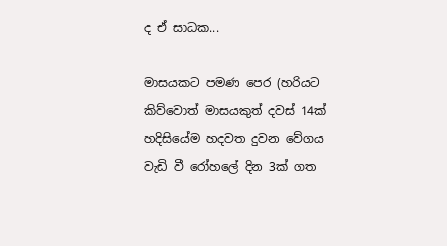ද ඒ සාධක...

මාසයකට පමණ පෙර (හරියට කිව්වොත් මාසයකුත් දවස් 14ක්  හදිසියේම හදවත දුවන වේගය වැඩි වී රෝහලේ දින 3ක් ගත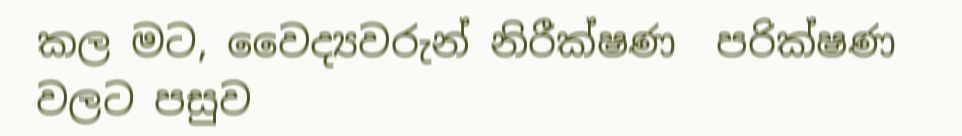කල මට, වෛද්‍යවරුන් නිරීක්ෂණ  පරික්ෂණ වලට පසුව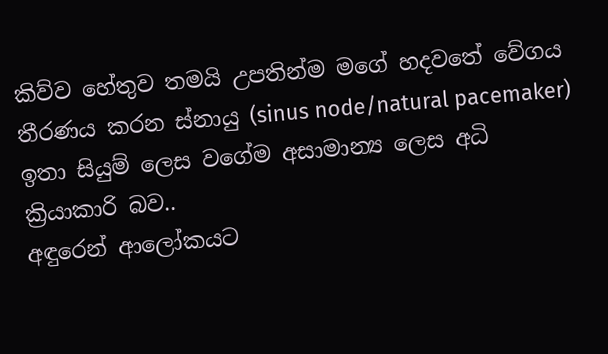කිව්ව හේතුව තමයි උපතින්ම මගේ හදවතේ වේගය තීරණය කරන ස්නායු (sinus node/natural pacemaker) ඉතා සියුම් ලෙස වගේම අසාමාන්‍ය ලෙස අධි ක්‍රියාකාරි බව..
අඳුරෙන් ආලෝකයට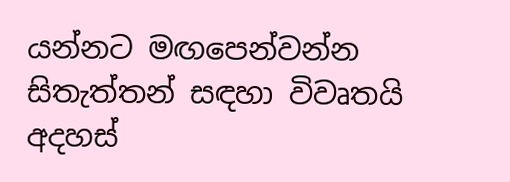යන්නට මඟපෙන්වන්න සිතැත්තන් සඳහා විවෘතයි අදහස්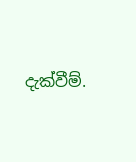දැක්වීම්.